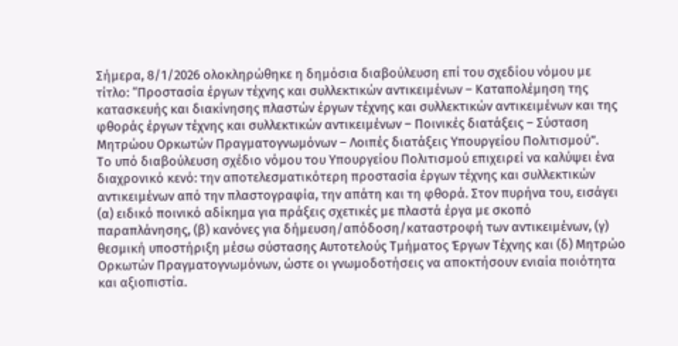Σήμερα, 8/1/2026 ολοκληρώθηκε η δημόσια διαβούλευση επί του σχεδίου νόμου με τίτλο: “Προστασία έργων τέχνης και συλλεκτικών αντικειμένων – Καταπολέμηση της κατασκευής και διακίνησης πλαστών έργων τέχνης και συλλεκτικών αντικειμένων και της φθοράς έργων τέχνης και συλλεκτικών αντικειμένων – Ποινικές διατάξεις – Σύσταση Μητρώου Ορκωτών Πραγματογνωμόνων – Λοιπές διατάξεις Υπουργείου Πολιτισμού”.
Το υπό διαβούλευση σχέδιο νόμου του Υπουργείου Πολιτισμού επιχειρεί να καλύψει ένα διαχρονικό κενό: την αποτελεσματικότερη προστασία έργων τέχνης και συλλεκτικών αντικειμένων από την πλαστογραφία, την απάτη και τη φθορά. Στον πυρήνα του, εισάγει (α) ειδικό ποινικό αδίκημα για πράξεις σχετικές με πλαστά έργα με σκοπό παραπλάνησης, (β) κανόνες για δήμευση/απόδοση/καταστροφή των αντικειμένων, (γ) θεσμική υποστήριξη μέσω σύστασης Αυτοτελούς Τμήματος Έργων Τέχνης και (δ) Μητρώο Ορκωτών Πραγματογνωμόνων, ώστε οι γνωμοδοτήσεις να αποκτήσουν ενιαία ποιότητα και αξιοπιστία.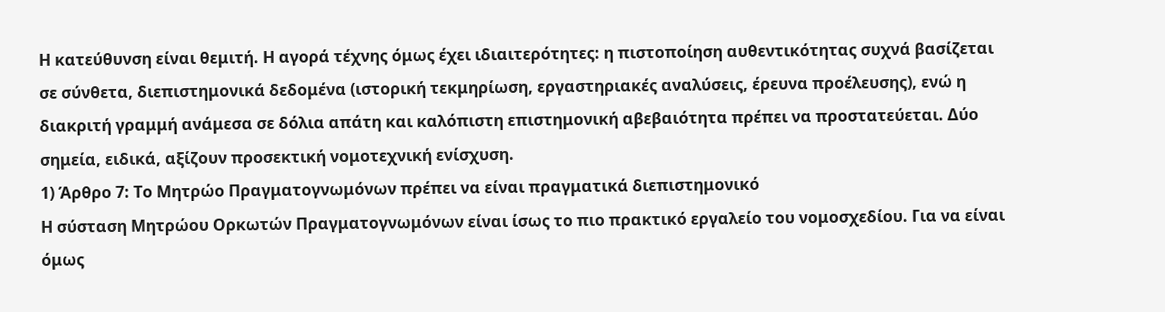Η κατεύθυνση είναι θεμιτή. Η αγορά τέχνης όμως έχει ιδιαιτερότητες: η πιστοποίηση αυθεντικότητας συχνά βασίζεται σε σύνθετα, διεπιστημονικά δεδομένα (ιστορική τεκμηρίωση, εργαστηριακές αναλύσεις, έρευνα προέλευσης), ενώ η διακριτή γραμμή ανάμεσα σε δόλια απάτη και καλόπιστη επιστημονική αβεβαιότητα πρέπει να προστατεύεται. Δύο σημεία, ειδικά, αξίζουν προσεκτική νομοτεχνική ενίσχυση.
1) Άρθρο 7: Το Μητρώο Πραγματογνωμόνων πρέπει να είναι πραγματικά διεπιστημονικό
Η σύσταση Μητρώου Ορκωτών Πραγματογνωμόνων είναι ίσως το πιο πρακτικό εργαλείο του νομοσχεδίου. Για να είναι όμως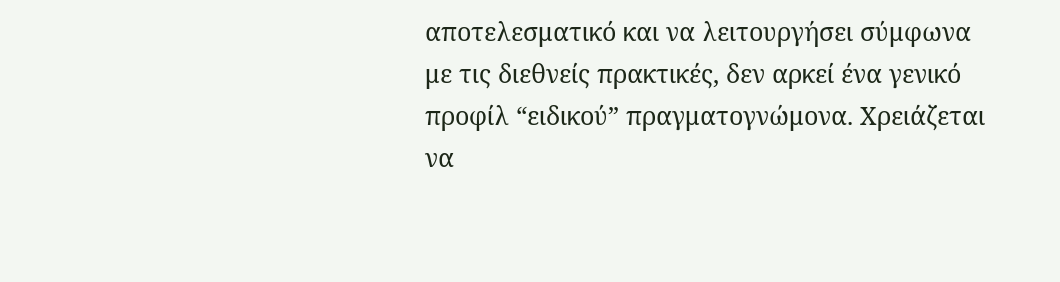αποτελεσματικό και να λειτουργήσει σύμφωνα με τις διεθνείς πρακτικές, δεν αρκεί ένα γενικό προφίλ “ειδικού” πραγματογνώμονα. Χρειάζεται να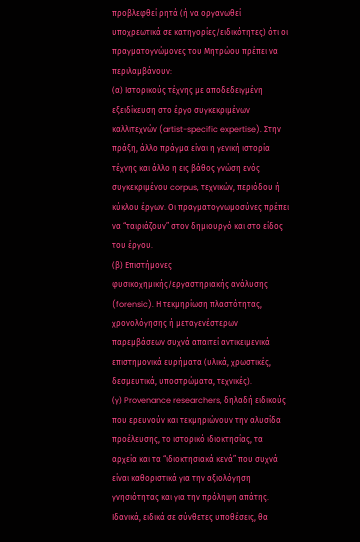προβλεφθεί ρητά (ή να οργανωθεί υποχρεωτικά σε κατηγορίες/ειδικότητες) ότι οι πραγματογνώμονες του Μητρώου πρέπει να περιλαμβάνουν:
(α) Ιστορικούς τέχνης με αποδεδειγμένη εξειδίκευση στο έργο συγκεκριμένων καλλιτεχνών (artist-specific expertise). Στην πράξη, άλλο πράγμα είναι η γενική ιστορία τέχνης και άλλο η εις βάθος γνώση ενός συγκεκριμένου corpus, τεχνικών, περιόδου ή κύκλου έργων. Οι πραγματογνωμοσύνες πρέπει να “ταιριάζουν” στον δημιουργό και στο είδος του έργου.
(β) Επιστήμονες φυσικοχημικής/εργαστηριακής ανάλυσης (forensic). Η τεκμηρίωση πλαστότητας, χρονολόγησης ή μεταγενέστερων παρεμβάσεων συχνά απαιτεί αντικειμενικά επιστημονικά ευρήματα (υλικά, χρωστικές, δεσμευτικά, υποστρώματα, τεχνικές).
(γ) Provenance researchers, δηλαδή ειδικούς που ερευνούν και τεκμηριώνουν την αλυσίδα προέλευσης, το ιστορικό ιδιοκτησίας, τα αρχεία και τα “ιδιοκτησιακά κενά” που συχνά είναι καθοριστικά για την αξιολόγηση γνησιότητας και για την πρόληψη απάτης.
Ιδανικά, ειδικά σε σύνθετες υποθέσεις, θα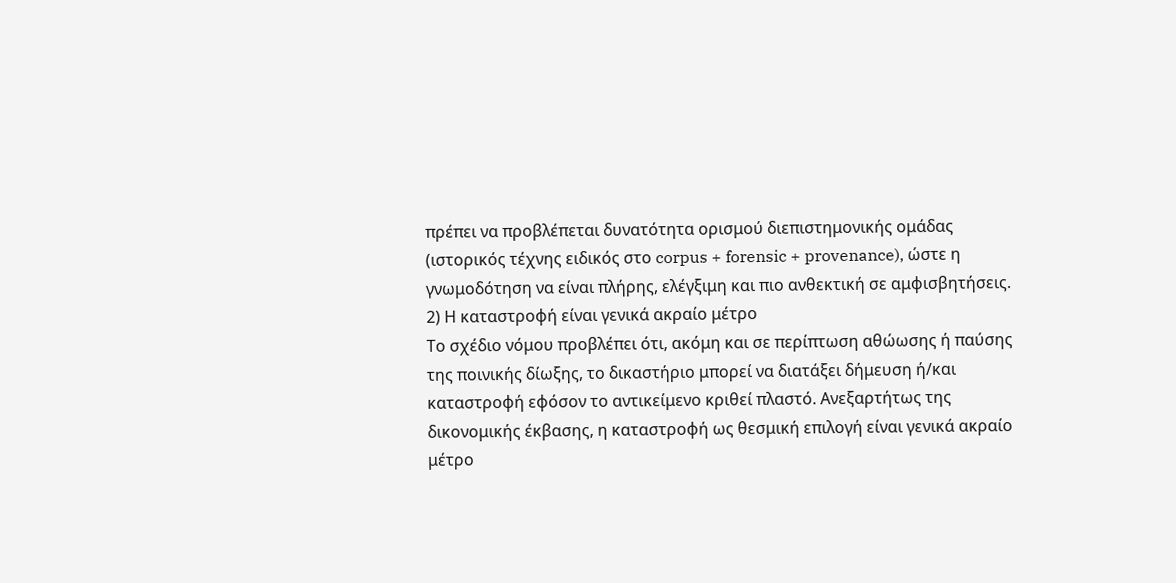πρέπει να προβλέπεται δυνατότητα ορισμού διεπιστημονικής ομάδας (ιστορικός τέχνης ειδικός στο corpus + forensic + provenance), ώστε η γνωμοδότηση να είναι πλήρης, ελέγξιμη και πιο ανθεκτική σε αμφισβητήσεις.
2) Η καταστροφή είναι γενικά ακραίο μέτρο
Το σχέδιο νόμου προβλέπει ότι, ακόμη και σε περίπτωση αθώωσης ή παύσης της ποινικής δίωξης, το δικαστήριο μπορεί να διατάξει δήμευση ή/και καταστροφή εφόσον το αντικείμενο κριθεί πλαστό. Ανεξαρτήτως της δικονομικής έκβασης, η καταστροφή ως θεσμική επιλογή είναι γενικά ακραίο μέτρο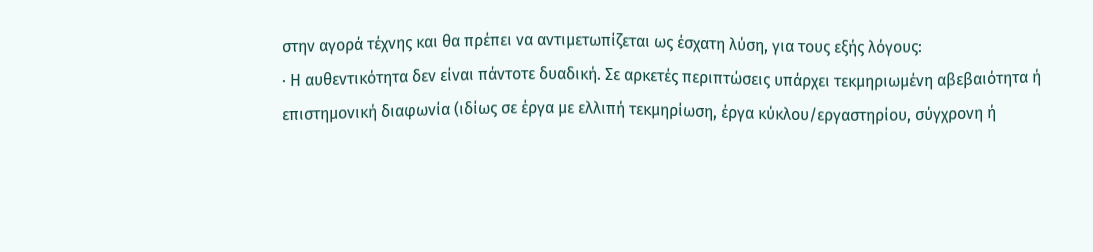στην αγορά τέχνης και θα πρέπει να αντιμετωπίζεται ως έσχατη λύση, για τους εξής λόγους:
· Η αυθεντικότητα δεν είναι πάντοτε δυαδική. Σε αρκετές περιπτώσεις υπάρχει τεκμηριωμένη αβεβαιότητα ή επιστημονική διαφωνία (ιδίως σε έργα με ελλιπή τεκμηρίωση, έργα κύκλου/εργαστηρίου, σύγχρονη ή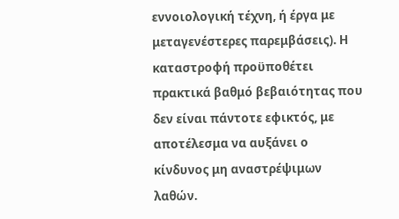εννοιολογική τέχνη, ή έργα με μεταγενέστερες παρεμβάσεις). Η καταστροφή προϋποθέτει πρακτικά βαθμό βεβαιότητας που δεν είναι πάντοτε εφικτός, με αποτέλεσμα να αυξάνει ο κίνδυνος μη αναστρέψιμων λαθών.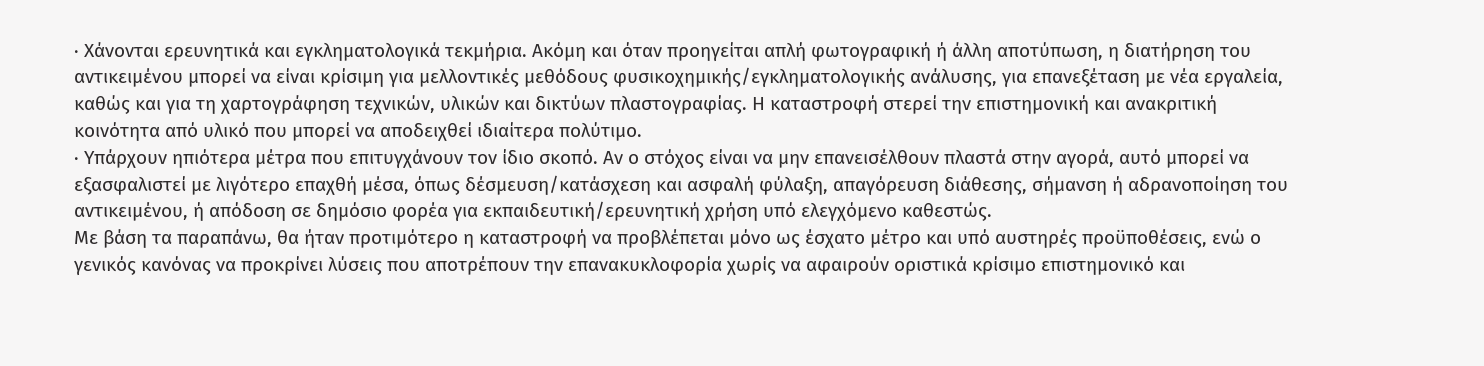· Χάνονται ερευνητικά και εγκληματολογικά τεκμήρια. Ακόμη και όταν προηγείται απλή φωτογραφική ή άλλη αποτύπωση, η διατήρηση του αντικειμένου μπορεί να είναι κρίσιμη για μελλοντικές μεθόδους φυσικοχημικής/εγκληματολογικής ανάλυσης, για επανεξέταση με νέα εργαλεία, καθώς και για τη χαρτογράφηση τεχνικών, υλικών και δικτύων πλαστογραφίας. Η καταστροφή στερεί την επιστημονική και ανακριτική κοινότητα από υλικό που μπορεί να αποδειχθεί ιδιαίτερα πολύτιμο.
· Υπάρχουν ηπιότερα μέτρα που επιτυγχάνουν τον ίδιο σκοπό. Αν ο στόχος είναι να μην επανεισέλθουν πλαστά στην αγορά, αυτό μπορεί να εξασφαλιστεί με λιγότερο επαχθή μέσα, όπως δέσμευση/κατάσχεση και ασφαλή φύλαξη, απαγόρευση διάθεσης, σήμανση ή αδρανοποίηση του αντικειμένου, ή απόδοση σε δημόσιο φορέα για εκπαιδευτική/ερευνητική χρήση υπό ελεγχόμενο καθεστώς.
Με βάση τα παραπάνω, θα ήταν προτιμότερο η καταστροφή να προβλέπεται μόνο ως έσχατο μέτρο και υπό αυστηρές προϋποθέσεις, ενώ ο γενικός κανόνας να προκρίνει λύσεις που αποτρέπουν την επανακυκλοφορία χωρίς να αφαιρούν οριστικά κρίσιμο επιστημονικό και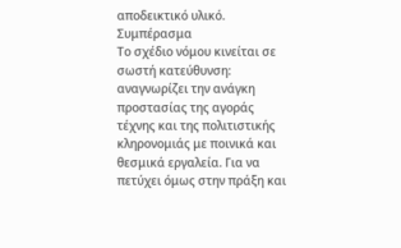αποδεικτικό υλικό.
Συμπέρασμα
Το σχέδιο νόμου κινείται σε σωστή κατεύθυνση: αναγνωρίζει την ανάγκη προστασίας της αγοράς τέχνης και της πολιτιστικής κληρονομιάς με ποινικά και θεσμικά εργαλεία. Για να πετύχει όμως στην πράξη και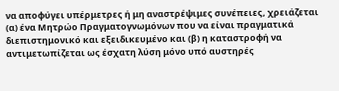να αποφύγει υπέρμετρες ή μη αναστρέψιμες συνέπειες, χρειάζεται (α) ένα Μητρώο Πραγματογνωμόνων που να είναι πραγματικά διεπιστημονικό και εξειδικευμένο και (β) η καταστροφή να αντιμετωπίζεται ως έσχατη λύση μόνο υπό αυστηρές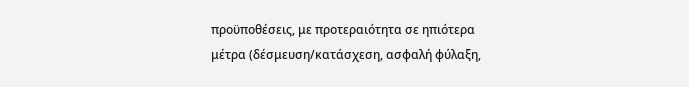προϋποθέσεις, με προτεραιότητα σε ηπιότερα μέτρα (δέσμευση/κατάσχεση, ασφαλή φύλαξη,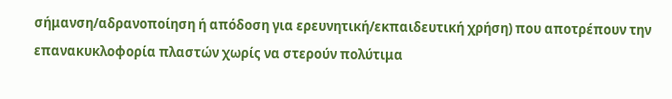σήμανση/αδρανοποίηση ή απόδοση για ερευνητική/εκπαιδευτική χρήση) που αποτρέπουν την επανακυκλοφορία πλαστών χωρίς να στερούν πολύτιμα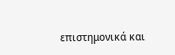επιστημονικά και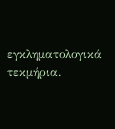εγκληματολογικά τεκμήρια.